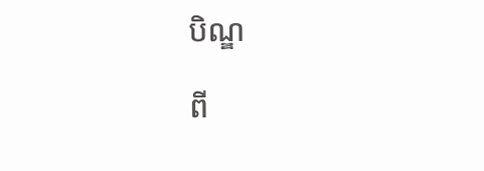បិណ្ឌ

ពី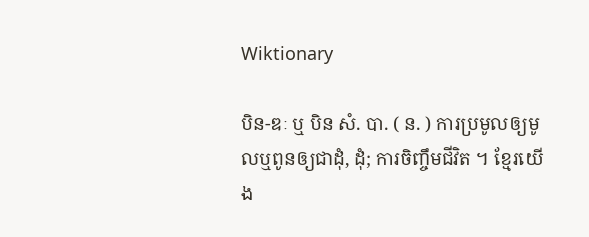Wiktionary

បិន-ឌៈ ឬ បិន សំ. បា. ( ន. ) ការប្រមូលឲ្យមូលឬពូនឲ្យជាដុំ, ដុំ; ការចិញ្ចឹមជីវិត ។ ខ្មែរយើង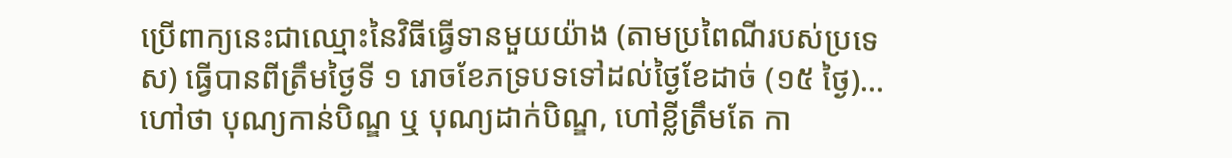ប្រើពាក្យនេះជាឈ្មោះនៃវិធីធ្វើទានមួយយ៉ាង (តាមប្រពៃណីរបស់ប្រទេស) ធ្វើបានពីត្រឹមថ្ងៃទី ១ រោចខែភទ្របទទៅដល់ថ្ងៃខែដាច់ (១៥ ថ្ងៃ)...ហៅថា បុណ្យកាន់បិណ្ឌ ឬ បុណ្យដាក់បិណ្ឌ, ហៅខ្លីត្រឹមតែ កា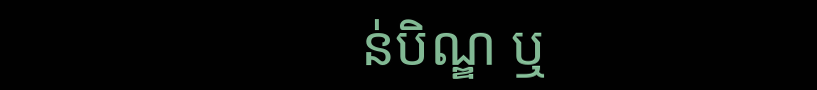ន់បិណ្ឌ ឬ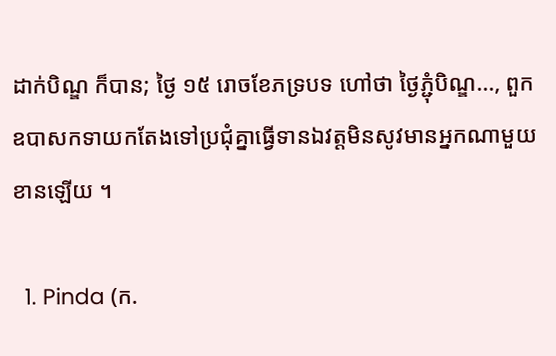ដាក់បិណ្ឌ ក៏បាន; ថ្ងៃ ១៥ រោចខែភទ្របទ ហៅថា ថ្ងៃភ្ជុំបិណ្ឌ..., ពួកឧបាសកទាយកតែងទៅប្រជុំគ្នាធ្វើទានឯវត្តមិនសូវមានអ្នកណាមួយខានឡើយ ។

  1. Pinda (ក.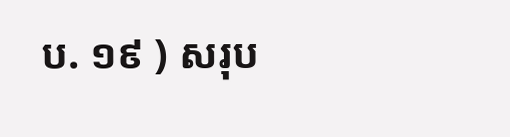ប. ១៩ ) សរុប